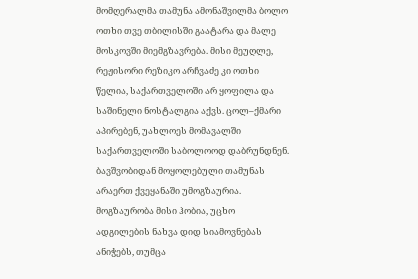მომღერალმა თამუნა ამონაშვილმა ბოლო ოთხი თვე თბილისში გაატარა და მალე მოსკოვში მიემგზავრება. მისი მეუღლე, რეჟისორი რეზიკო არჩვაძე კი ოთხი წელია, საქართველოში არ ყოფილა და საშინელი ნოსტალგია აქვს. ცოლ–ქმარი აპირებენ, უახლოეს მომავალში საქართველოში საბოლოოდ დაბრუნდნენ.
ბავშვობიდან მოყოლებული თამუნას არაერთ ქვეყანაში უმოგზაურია. მოგზაურობა მისი ჰობია, უცხო ადგილების ნახვა დიდ სიამოვნებას ანიჭებს, თუმცა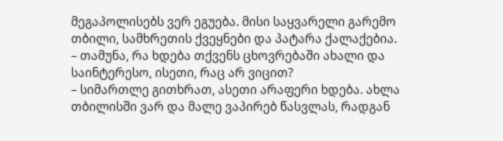მეგაპოლისებს ვერ ეგუება. მისი საყვარელი გარემო თბილი, სამხრეთის ქვეყნები და პატარა ქალაქებია.
– თამუნა, რა ხდება თქვენს ცხოვრებაში ახალი და საინტერესო, ისეთი, რაც არ ვიცით?
– სიმართლე გითხრათ, ასეთი არაფერი ხდება. ახლა თბილისში ვარ და მალე ვაპირებ წასვლას, რადგან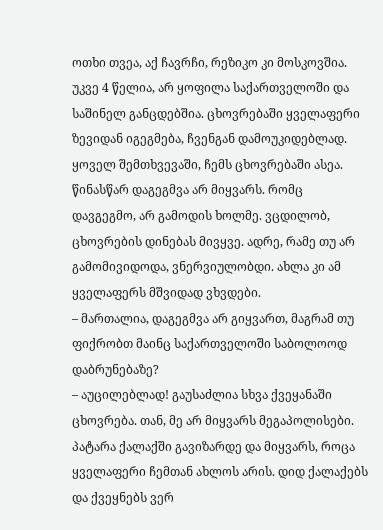ოთხი თვეა, აქ ჩავრჩი, რეზიკო კი მოსკოვშია. უკვე 4 წელია, არ ყოფილა საქართველოში და საშინელ განცდებშია. ცხოვრებაში ყველაფერი ზევიდან იგეგმება, ჩვენგან დამოუკიდებლად. ყოველ შემთხვევაში, ჩემს ცხოვრებაში ასეა. წინასწარ დაგეგმვა არ მიყვარს. რომც დავგეგმო, არ გამოდის ხოლმე. ვცდილობ, ცხოვრების დინებას მივყვე. ადრე, რამე თუ არ გამომივიდოდა, ვნერვიულობდი. ახლა კი ამ ყველაფერს მშვიდად ვხვდები.
– მართალია, დაგეგმვა არ გიყვართ, მაგრამ თუ ფიქრობთ მაინც საქართველოში საბოლოოდ დაბრუნებაზე?
– აუცილებლად! გაუსაძლია სხვა ქვეყანაში ცხოვრება. თან, მე არ მიყვარს მეგაპოლისები. პატარა ქალაქში გავიზარდე და მიყვარს, როცა ყველაფერი ჩემთან ახლოს არის. დიდ ქალაქებს და ქვეყნებს ვერ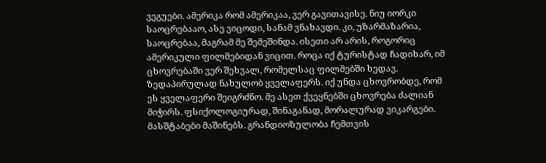ვეგუები. ამერიკა რომ ამერიკაა, ვერ გავითავისე. ნიუ იორკი საოცრებააო, ასე ვიცოდი, სანამ ვნახავდი. კი, უზარმაზარია, საოცრებაა, მაგრამ მე შემეშინდა. ისეთი არ არის, როგორიც ამერიკული ფილმებიდან ვიცით. როცა იქ ტურისტად ჩადიხარ, იმ ცხოვრებაში ვერ შეხვალ, რომელსაც ფილმებში ხედავ. ზედაპირულად ნახულობ ყველაფერს. იქ უნდა ცხოვრობდე, რომ ეს ყველაფერი შეიგრძნო. მე ასეთ ქვეყნებში ცხოვრება ძალიან მიჭირს. ფსიქოლოგიურად, შინაგანად, მორალურად ვიკარგები. მასშტაბები მაშინებს. გრანდიოზულობა ჩემთვის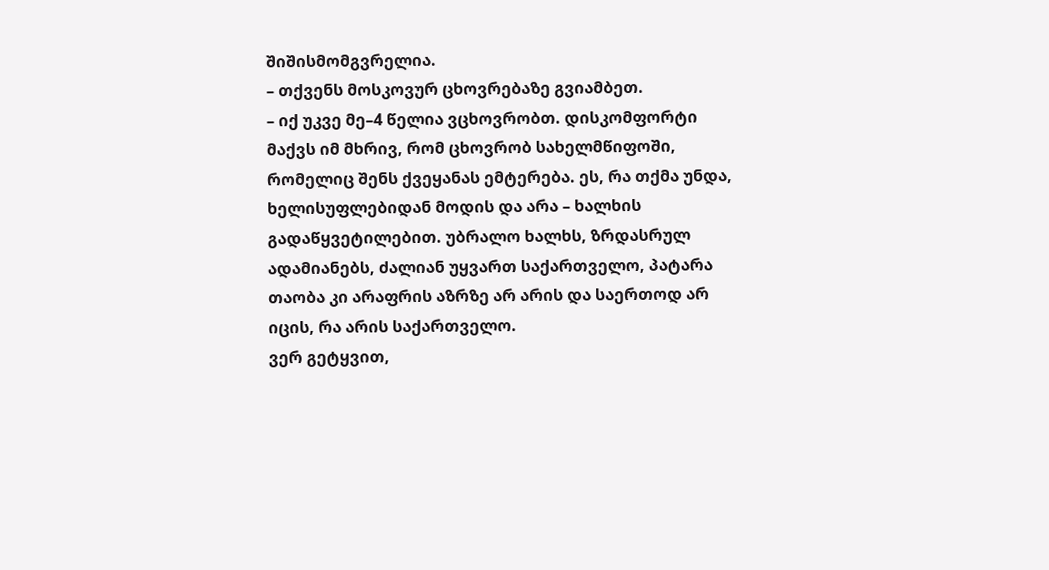შიშისმომგვრელია.
– თქვენს მოსკოვურ ცხოვრებაზე გვიამბეთ.
– იქ უკვე მე–4 წელია ვცხოვრობთ. დისკომფორტი მაქვს იმ მხრივ, რომ ცხოვრობ სახელმწიფოში, რომელიც შენს ქვეყანას ემტერება. ეს, რა თქმა უნდა, ხელისუფლებიდან მოდის და არა – ხალხის გადაწყვეტილებით. უბრალო ხალხს, ზრდასრულ ადამიანებს, ძალიან უყვართ საქართველო, პატარა თაობა კი არაფრის აზრზე არ არის და საერთოდ არ იცის, რა არის საქართველო.
ვერ გეტყვით,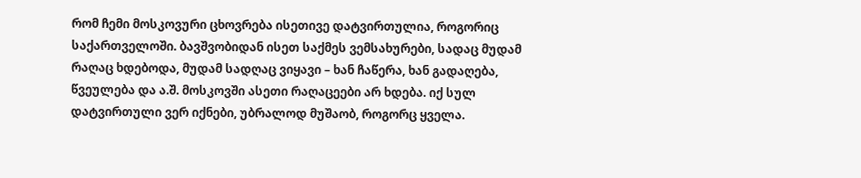რომ ჩემი მოსკოვური ცხოვრება ისეთივე დატვირთულია, როგორიც საქართველოში. ბავშვობიდან ისეთ საქმეს ვემსახურები, სადაც მუდამ რაღაც ხდებოდა, მუდამ სადღაც ვიყავი – ხან ჩაწერა, ხან გადაღება, წვეულება და ა.შ. მოსკოვში ასეთი რაღაცეები არ ხდება. იქ სულ დატვირთული ვერ იქნები, უბრალოდ მუშაობ, როგორც ყველა.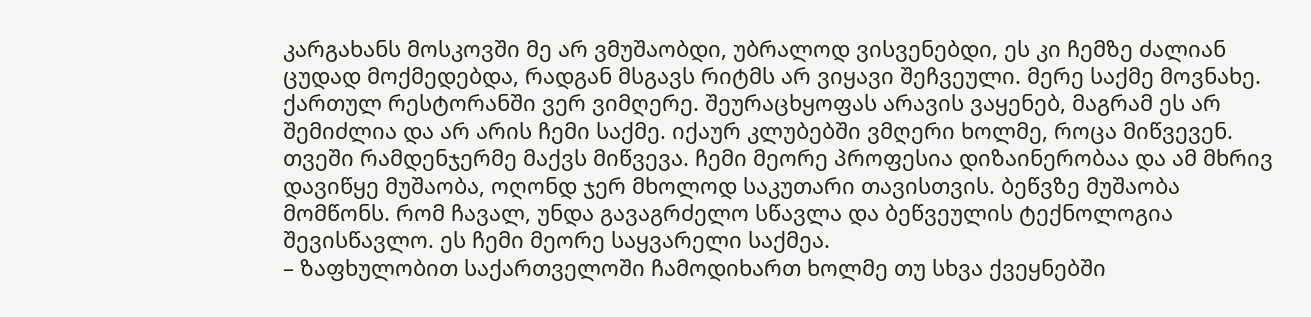კარგახანს მოსკოვში მე არ ვმუშაობდი, უბრალოდ ვისვენებდი, ეს კი ჩემზე ძალიან ცუდად მოქმედებდა, რადგან მსგავს რიტმს არ ვიყავი შეჩვეული. მერე საქმე მოვნახე. ქართულ რესტორანში ვერ ვიმღერე. შეურაცხყოფას არავის ვაყენებ, მაგრამ ეს არ შემიძლია და არ არის ჩემი საქმე. იქაურ კლუბებში ვმღერი ხოლმე, როცა მიწვევენ. თვეში რამდენჯერმე მაქვს მიწვევა. ჩემი მეორე პროფესია დიზაინერობაა და ამ მხრივ დავიწყე მუშაობა, ოღონდ ჯერ მხოლოდ საკუთარი თავისთვის. ბეწვზე მუშაობა მომწონს. რომ ჩავალ, უნდა გავაგრძელო სწავლა და ბეწვეულის ტექნოლოგია შევისწავლო. ეს ჩემი მეორე საყვარელი საქმეა.
– ზაფხულობით საქართველოში ჩამოდიხართ ხოლმე თუ სხვა ქვეყნებში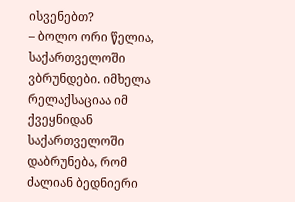ისვენებთ?
– ბოლო ორი წელია, საქართველოში ვბრუნდები. იმხელა რელაქსაციაა იმ ქვეყნიდან საქართველოში დაბრუნება, რომ ძალიან ბედნიერი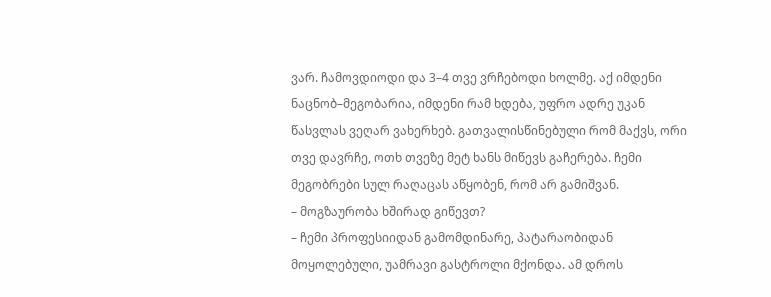ვარ. ჩამოვდიოდი და 3–4 თვე ვრჩებოდი ხოლმე. აქ იმდენი ნაცნობ–მეგობარია, იმდენი რამ ხდება, უფრო ადრე უკან წასვლას ვეღარ ვახერხებ. გათვალისწინებული რომ მაქვს, ორი თვე დავრჩე, ოთხ თვეზე მეტ ხანს მიწევს გაჩერება. ჩემი მეგობრები სულ რაღაცას აწყობენ, რომ არ გამიშვან.
– მოგზაურობა ხშირად გიწევთ?
– ჩემი პროფესიიდან გამომდინარე, პატარაობიდან მოყოლებული, უამრავი გასტროლი მქონდა. ამ დროს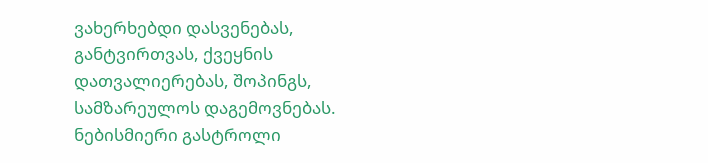ვახერხებდი დასვენებას, განტვირთვას, ქვეყნის დათვალიერებას, შოპინგს, სამზარეულოს დაგემოვნებას. ნებისმიერი გასტროლი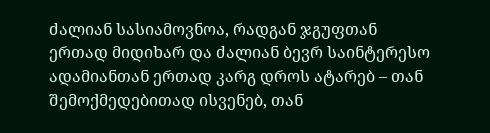ძალიან სასიამოვნოა, რადგან ჯგუფთან ერთად მიდიხარ და ძალიან ბევრ საინტერესო ადამიანთან ერთად კარგ დროს ატარებ – თან შემოქმედებითად ისვენებ, თან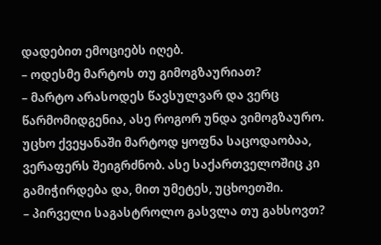დადებით ემოციებს იღებ.
– ოდესმე მარტოს თუ გიმოგზაურიათ?
– მარტო არასოდეს წავსულვარ და ვერც წარმომიდგენია, ასე როგორ უნდა ვიმოგზაურო. უცხო ქვეყანაში მარტოდ ყოფნა საცოდაობაა, ვერაფერს შეიგრძნობ. ასე საქართველოშიც კი გამიჭირდება და, მით უმეტეს, უცხოეთში.
– პირველი საგასტროლო გასვლა თუ გახსოვთ?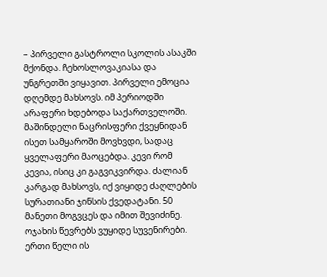– პირველი გასტროლი სკოლის ასაკში მქონდა. ჩეხოსლოვაკიასა და უნგრეთში ვიყავით. პირველი ემოცია დღემდე მახსოვს. იმ პერიოდში არაფერი ხდებოდა საქართველოში. მაშინდელი ნაცრისფერი ქვეყნიდან ისეთ სამყაროში მოვხვდი, სადაც ყველაფერი მაოცებდა. კევი რომ კევია, ისიც კი გაგვიკვირდა. ძალიან კარგად მახსოვს, იქ ვიყიდე ძაღლების სურათიანი ჯინსის ქვედატანი. 50 მანეთი მოგვცეს და იმით შევიძინე. ოჯახის წევრებს ვუყიდე სუვენირები. ერთი წელი ის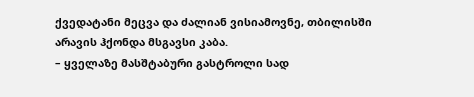ქვედატანი მეცვა და ძალიან ვისიამოვნე, თბილისში არავის ჰქონდა მსგავსი კაბა.
– ყველაზე მასშტაბური გასტროლი სად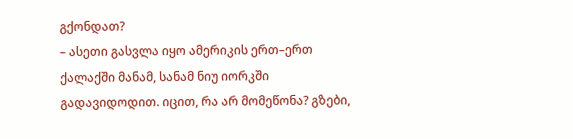გქონდათ?
– ასეთი გასვლა იყო ამერიკის ერთ–ერთ ქალაქში მანამ, სანამ ნიუ იორკში გადავიდოდით. იცით, რა არ მომეწონა? გზები,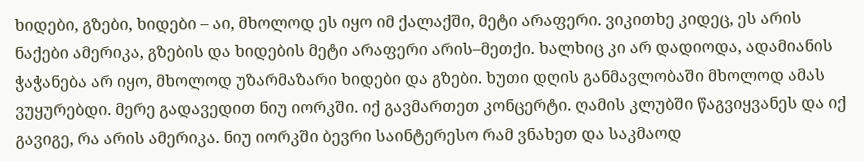ხიდები, გზები, ხიდები – აი, მხოლოდ ეს იყო იმ ქალაქში, მეტი არაფერი. ვიკითხე კიდეც, ეს არის ნაქები ამერიკა, გზების და ხიდების მეტი არაფერი არის–მეთქი. ხალხიც კი არ დადიოდა, ადამიანის ჭაჭანება არ იყო, მხოლოდ უზარმაზარი ხიდები და გზები. ხუთი დღის განმავლობაში მხოლოდ ამას ვუყურებდი. მერე გადავედით ნიუ იორკში. იქ გავმართეთ კონცერტი. ღამის კლუბში წაგვიყვანეს და იქ გავიგე, რა არის ამერიკა. ნიუ იორკში ბევრი საინტერესო რამ ვნახეთ და საკმაოდ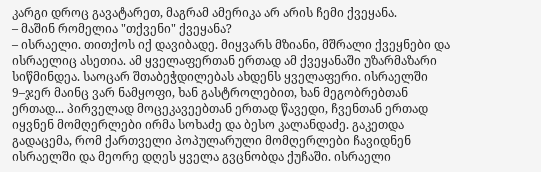კარგი დროც გავატარეთ, მაგრამ ამერიკა არ არის ჩემი ქვეყანა.
– მაშინ რომელია "თქვენი" ქვეყანა?
– ისრაელი. თითქოს იქ დავიბადე. მიყვარს მზიანი, მშრალი ქვეყნები და ისრაელიც ასეთია. ამ ყველაფერთან ერთად ამ ქვეყანაში უზარმაზარი სიწმინდეა. საოცარ შთაბეჭდილებას ახდენს ყველაფერი. ისრაელში 9–ჯერ მაინც ვარ ნამყოფი, ხან გასტროლებით, ხან მეგობრებთან ერთად... პირველად მოცეკავეებთან ერთად წავედი, ჩვენთან ერთად იყვნენ მომღერლები ირმა სოხაძე და ბესო კალანდაძე. გაკეთდა გადაცემა, რომ ქართველი პოპულარული მომღერლები ჩავიდნენ ისრაელში და მეორე დღეს ყველა გვცნობდა ქუჩაში. ისრაელი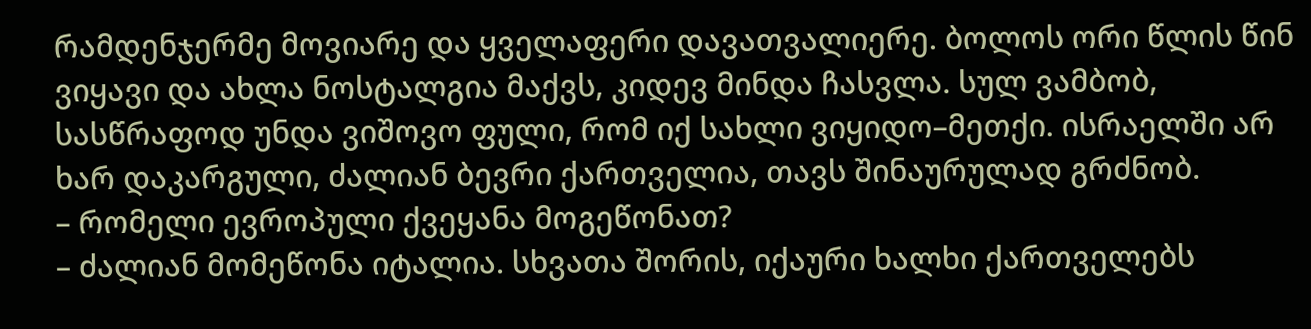რამდენჯერმე მოვიარე და ყველაფერი დავათვალიერე. ბოლოს ორი წლის წინ ვიყავი და ახლა ნოსტალგია მაქვს, კიდევ მინდა ჩასვლა. სულ ვამბობ, სასწრაფოდ უნდა ვიშოვო ფული, რომ იქ სახლი ვიყიდო–მეთქი. ისრაელში არ ხარ დაკარგული, ძალიან ბევრი ქართველია, თავს შინაურულად გრძნობ.
– რომელი ევროპული ქვეყანა მოგეწონათ?
– ძალიან მომეწონა იტალია. სხვათა შორის, იქაური ხალხი ქართველებს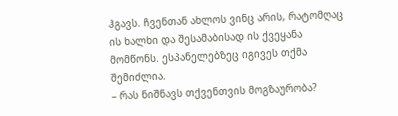ჰგავს. ჩვენთან ახლოს ვინც არის, რატომღაც ის ხალხი და შესამაბისად ის ქვეყანა მომწონს. ესპანელებზეც იგივეს თქმა შემიძლია.
– რას ნიშნავს თქვენთვის მოგზაურობა?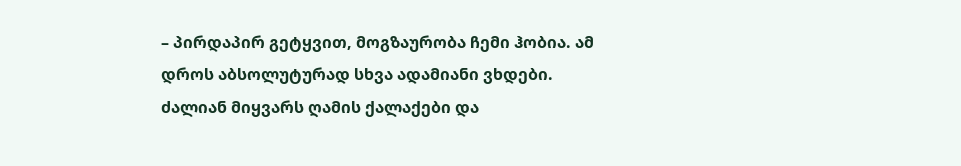– პირდაპირ გეტყვით, მოგზაურობა ჩემი ჰობია. ამ დროს აბსოლუტურად სხვა ადამიანი ვხდები. ძალიან მიყვარს ღამის ქალაქები და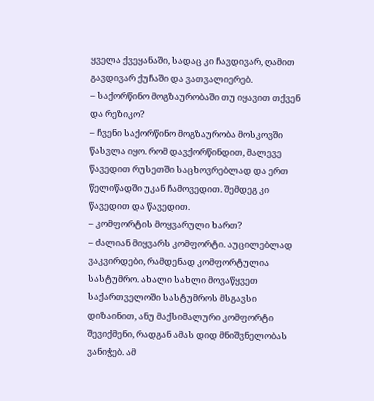ყველა ქვეყანაში, სადაც კი ჩავდივარ, ღამით გავდივარ ქუჩაში და ვათვალიერებ.
– საქორწინო მოგზაურობაში თუ იყავით თქვენ და რეზიკო?
– ჩვენი საქორწინო მოგზაურობა მოსკოვში წასვლა იყო. რომ დავქორწინდით, მალევე წავედით რუსეთში საცხოვრებლად და ერთ წელიწადში უკან ჩამოვედით. შემდეგ კი წავედით და წავედით.
– კომფორტის მოყვარული ხართ?
– ძალიან მიყვარს კომფორტი. აუცილებლად ვაკვირდები, რამდენად კომფორტულია სასტუმრო. ახალი სახლი მოვაწყვეთ საქართველოში სასტუმროს მსგავსი დიზაინით, ანუ მაქსიმალური კომფორტი შევიქმენი, რადგან ამას დიდ მნიშვნელობას ვანიჭებ. ამ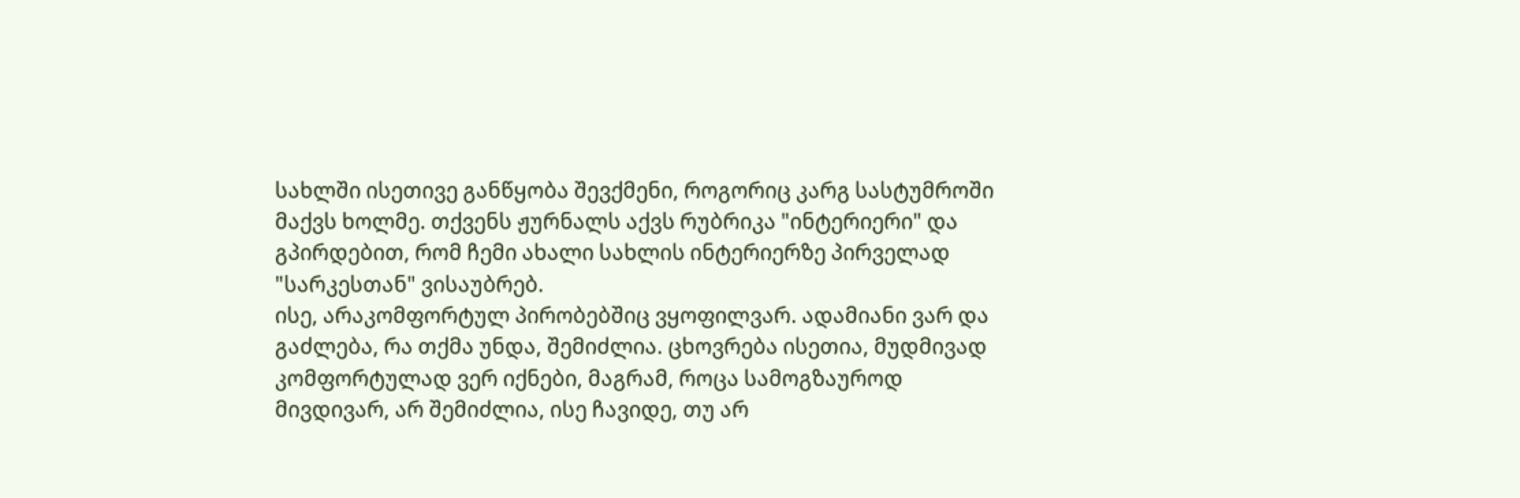სახლში ისეთივე განწყობა შევქმენი, როგორიც კარგ სასტუმროში მაქვს ხოლმე. თქვენს ჟურნალს აქვს რუბრიკა "ინტერიერი" და გპირდებით, რომ ჩემი ახალი სახლის ინტერიერზე პირველად "სარკესთან" ვისაუბრებ.
ისე, არაკომფორტულ პირობებშიც ვყოფილვარ. ადამიანი ვარ და გაძლება, რა თქმა უნდა, შემიძლია. ცხოვრება ისეთია, მუდმივად კომფორტულად ვერ იქნები, მაგრამ, როცა სამოგზაუროდ მივდივარ, არ შემიძლია, ისე ჩავიდე, თუ არ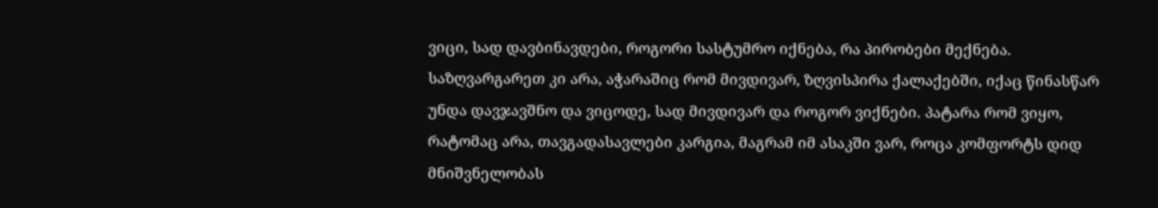ვიცი, სად დავბინავდები, როგორი სასტუმრო იქნება, რა პირობები მექნება. საზღვარგარეთ კი არა, აჭარაშიც რომ მივდივარ, ზღვისპირა ქალაქებში, იქაც წინასწარ უნდა დავჯავშნო და ვიცოდე, სად მივდივარ და როგორ ვიქნები. პატარა რომ ვიყო, რატომაც არა, თავგადასავლები კარგია, მაგრამ იმ ასაკში ვარ, როცა კომფორტს დიდ მნიშვნელობას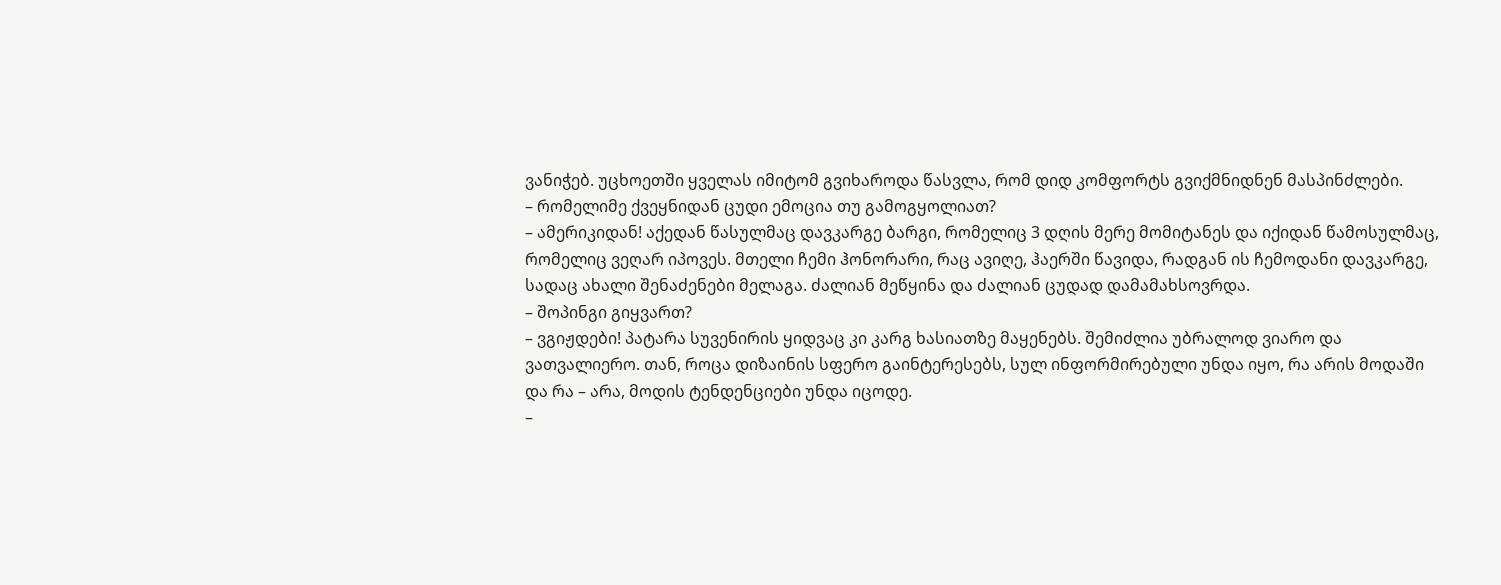ვანიჭებ. უცხოეთში ყველას იმიტომ გვიხაროდა წასვლა, რომ დიდ კომფორტს გვიქმნიდნენ მასპინძლები.
– რომელიმე ქვეყნიდან ცუდი ემოცია თუ გამოგყოლიათ?
– ამერიკიდან! აქედან წასულმაც დავკარგე ბარგი, რომელიც 3 დღის მერე მომიტანეს და იქიდან წამოსულმაც, რომელიც ვეღარ იპოვეს. მთელი ჩემი ჰონორარი, რაც ავიღე, ჰაერში წავიდა, რადგან ის ჩემოდანი დავკარგე, სადაც ახალი შენაძენები მელაგა. ძალიან მეწყინა და ძალიან ცუდად დამამახსოვრდა.
– შოპინგი გიყვართ?
– ვგიჟდები! პატარა სუვენირის ყიდვაც კი კარგ ხასიათზე მაყენებს. შემიძლია უბრალოდ ვიარო და ვათვალიერო. თან, როცა დიზაინის სფერო გაინტერესებს, სულ ინფორმირებული უნდა იყო, რა არის მოდაში და რა – არა, მოდის ტენდენციები უნდა იცოდე.
–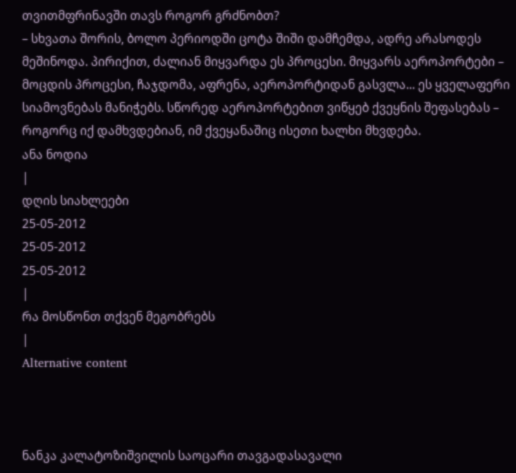თვითმფრინავში თავს როგორ გრძნობთ?
– სხვათა შორის, ბოლო პერიოდში ცოტა შიში დამჩემდა, ადრე არასოდეს მეშინოდა. პირიქით, ძალიან მიყვარდა ეს პროცესი. მიყვარს აეროპორტები – მოცდის პროცესი, ჩაჯდომა, აფრენა, აეროპორტიდან გასვლა... ეს ყველაფერი სიამოვნებას მანიჭებს. სწორედ აეროპორტებით ვიწყებ ქვეყნის შეფასებას – როგორც იქ დამხვდებიან, იმ ქვეყანაშიც ისეთი ხალხი მხვდება.
ანა ნოდია
|
დღის სიახლეები
25-05-2012
25-05-2012
25-05-2012
|
რა მოსწონთ თქვენ მეგობრებს
|
Alternative content



ნანკა კალატოზიშვილის საოცარი თავგადასავალი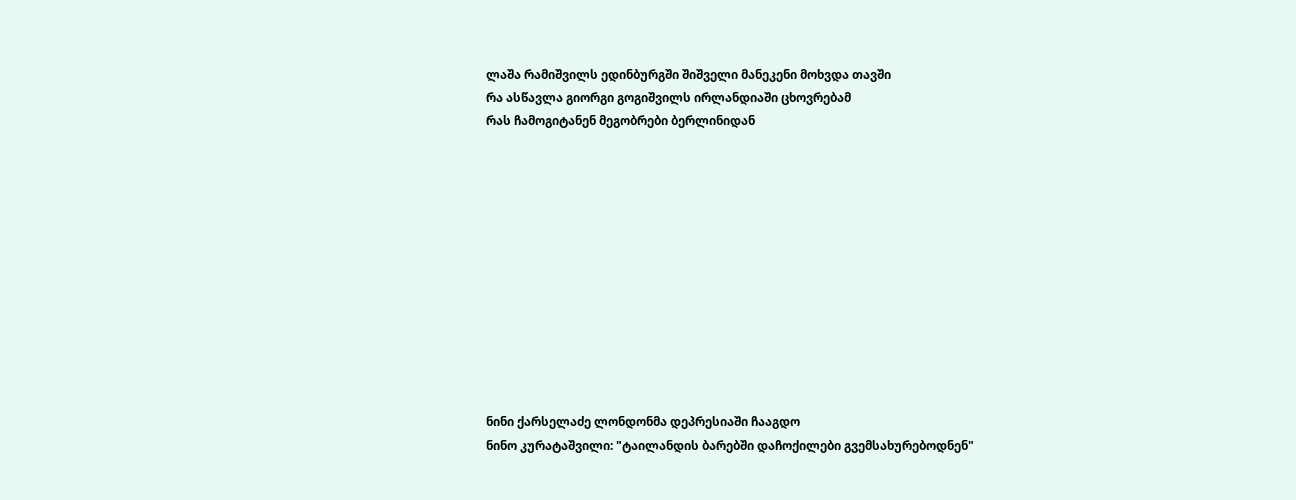ლაშა რამიშვილს ედინბურგში შიშველი მანეკენი მოხვდა თავში
რა ასწავლა გიორგი გოგიშვილს ირლანდიაში ცხოვრებამ
რას ჩამოგიტანენ მეგობრები ბერლინიდან












ნინი ქარსელაძე ლონდონმა დეპრესიაში ჩააგდო
ნინო კურატაშვილი: "ტაილანდის ბარებში დაჩოქილები გვემსახურებოდნენ"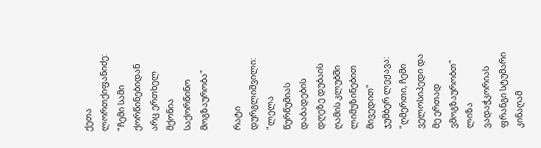ქეთა ლორთქიფანიძე: "ჩემი სამი ქორწინებიდან არც ერთხელ მქონია საქორწინო მოგზაურობა"

რატი დურგლიშვილი: "ლელა წურწუმიას დაბადების დღეზე დუბაის ღამის კლუბში ლიმუზინებით მივედით"
ჯუმბერ ლეჟავა: "ღმერთი, ჩემი ველოსიპედი და მე ერთად ვმოგზაურობთ"
ლიზა ვადაჭკორიას ფრანგი სტუმარი კინაღამ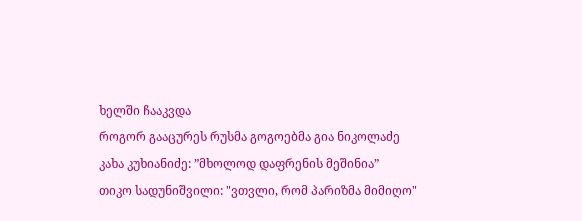ხელში ჩააკვდა
როგორ გააცურეს რუსმა გოგოებმა გია ნიკოლაძე
კახა კუხიანიძე: ”მხოლოდ დაფრენის მეშინია”
თიკო სადუნიშვილი: "ვთვლი, რომ პარიზმა მიმიღო"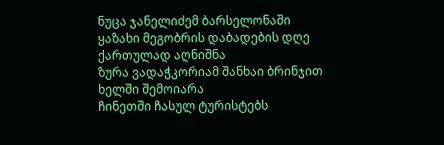ნუცა ჯანელიძემ ბარსელონაში ყაზახი მეგობრის დაბადების დღე ქართულად აღნიშნა
ზურა ვადაჭკორიამ შანხაი ბრინჯით ხელში შემოიარა
ჩინეთში ჩასულ ტურისტებს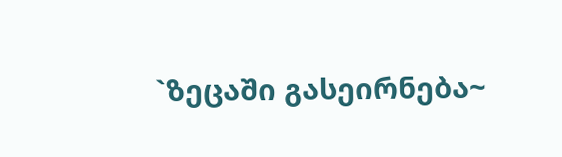`ზეცაში გასეირნება~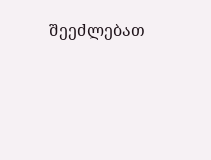შეეძლებათ